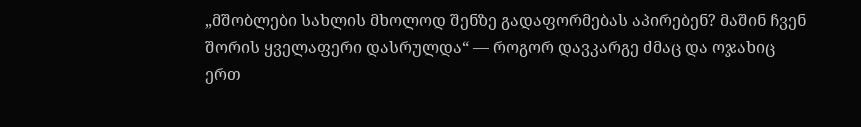„მშობლები სახლის მხოლოდ შენზე გადაფორმებას აპირებენ? მაშინ ჩვენ შორის ყველაფერი დასრულდა“ — როგორ დავკარგე ძმაც და ოჯახიც ერთ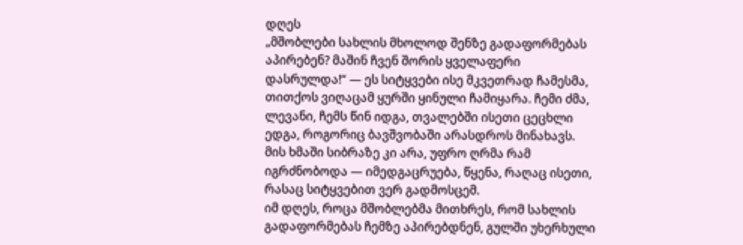დღეს
„მშობლები სახლის მხოლოდ შენზე გადაფორმებას აპირებენ? მაშინ ჩვენ შორის ყველაფერი დასრულდა!“ — ეს სიტყვები ისე მკვეთრად ჩამესმა, თითქოს ვიღაცამ ყურში ყინული ჩამიყარა. ჩემი ძმა, ლევანი, ჩემს წინ იდგა, თვალებში ისეთი ცეცხლი ედგა, როგორიც ბავშვობაში არასდროს მინახავს. მის ხმაში სიბრაზე კი არა, უფრო ღრმა რამ იგრძნობოდა — იმედგაცრუება, წყენა, რაღაც ისეთი, რასაც სიტყვებით ვერ გადმოსცემ.
იმ დღეს, როცა მშობლებმა მითხრეს, რომ სახლის გადაფორმებას ჩემზე აპირებდნენ, გულში უხერხული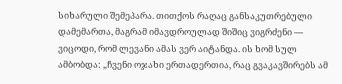სიხარული შემეპარა. თითქოს რაღაც განსაკუთრებული დამემართა, მაგრამ იმავდროულად შიშიც ვიგრძენი — ვიცოდი, რომ ლევანი ამას ვერ აიტანდა. ის ხომ სულ ამბობდა: „ჩვენი ოჯახი ერთადერთია, რაც გვაკავშირებს ამ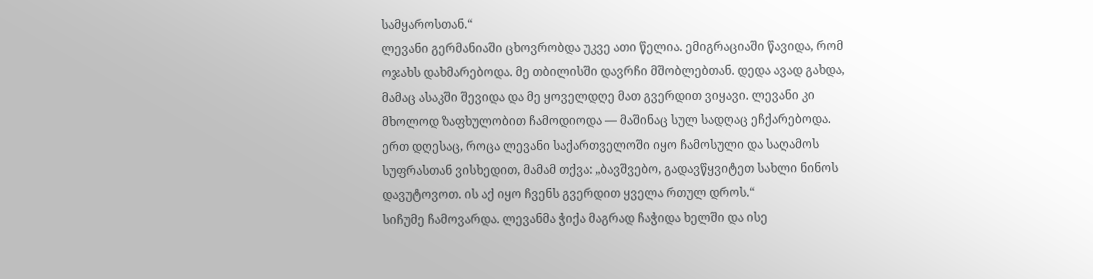სამყაროსთან.“
ლევანი გერმანიაში ცხოვრობდა უკვე ათი წელია. ემიგრაციაში წავიდა, რომ ოჯახს დახმარებოდა. მე თბილისში დავრჩი მშობლებთან. დედა ავად გახდა, მამაც ასაკში შევიდა და მე ყოველდღე მათ გვერდით ვიყავი. ლევანი კი მხოლოდ ზაფხულობით ჩამოდიოდა — მაშინაც სულ სადღაც ეჩქარებოდა.
ერთ დღესაც, როცა ლევანი საქართველოში იყო ჩამოსული და საღამოს სუფრასთან ვისხედით, მამამ თქვა: „ბავშვებო, გადავწყვიტეთ სახლი ნინოს დავუტოვოთ. ის აქ იყო ჩვენს გვერდით ყველა რთულ დროს.“
სიჩუმე ჩამოვარდა. ლევანმა ჭიქა მაგრად ჩაჭიდა ხელში და ისე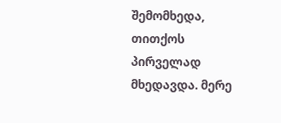შემომხედა, თითქოს პირველად მხედავდა. მერე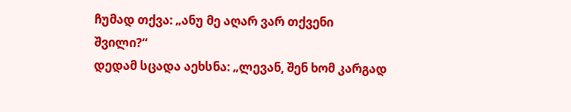ჩუმად თქვა: „ანუ მე აღარ ვარ თქვენი შვილი?“
დედამ სცადა აეხსნა: „ლევან, შენ ხომ კარგად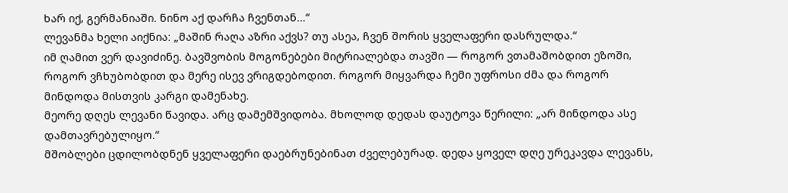ხარ იქ, გერმანიაში. ნინო აქ დარჩა ჩვენთან…“
ლევანმა ხელი აიქნია: „მაშინ რაღა აზრი აქვს? თუ ასეა, ჩვენ შორის ყველაფერი დასრულდა.“
იმ ღამით ვერ დავიძინე. ბავშვობის მოგონებები მიტრიალებდა თავში — როგორ ვთამაშობდით ეზოში, როგორ ვჩხუბობდით და მერე ისევ ვრიგდებოდით. როგორ მიყვარდა ჩემი უფროსი ძმა და როგორ მინდოდა მისთვის კარგი დამენახე.
მეორე დღეს ლევანი წავიდა. არც დამემშვიდობა. მხოლოდ დედას დაუტოვა წერილი: „არ მინდოდა ასე დამთავრებულიყო.“
მშობლები ცდილობდნენ ყველაფერი დაებრუნებინათ ძველებურად. დედა ყოველ დღე ურეკავდა ლევანს,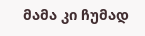მამა კი ჩუმად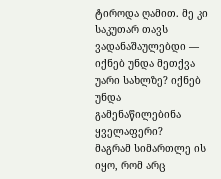ტიროდა ღამით. მე კი საკუთარ თავს ვადანაშაულებდი — იქნებ უნდა მეთქვა უარი სახლზე? იქნებ უნდა გამენაწილებინა ყველაფერი?
მაგრამ სიმართლე ის იყო, რომ არც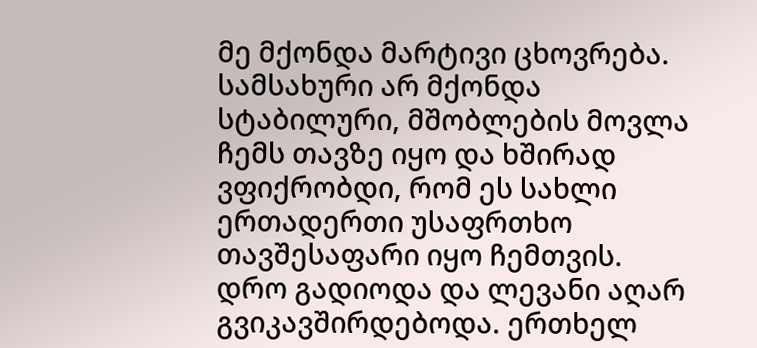მე მქონდა მარტივი ცხოვრება. სამსახური არ მქონდა სტაბილური, მშობლების მოვლა ჩემს თავზე იყო და ხშირად ვფიქრობდი, რომ ეს სახლი ერთადერთი უსაფრთხო თავშესაფარი იყო ჩემთვის.
დრო გადიოდა და ლევანი აღარ გვიკავშირდებოდა. ერთხელ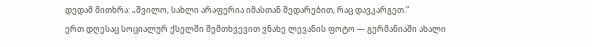დედამ მითხრა: „შვილო, სახლი არაფერია იმასთან შედარებით, რაც დავკარგეთ.“
ერთ დღესაც სოციალურ ქსელში შემთხვევით ვნახე ლევანის ფოტო — გერმანიაში ახალი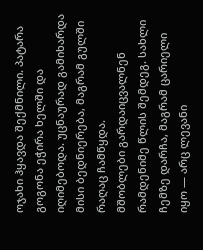ოჯახი ჰყავდა შექმნილი. პატარა გოგონა ეჭირა ხელში და იღიმებოდა. უცნაურად გამიხარდა მისი ბედნიერება, მაგრამ გულში რაღაც ჩამწყდა.
მშობლები გარდაიცვალნენ რამდენიმე წლის შემდეგ. სახლი ჩემზე დარჩა, მაგრამ ცარიელი იყო — არც ლევანი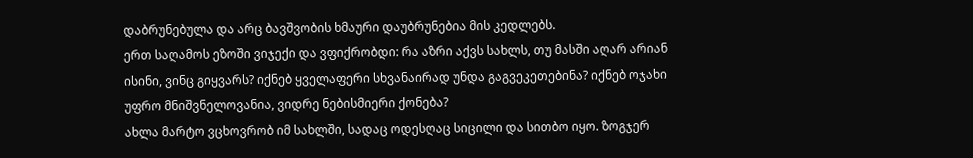დაბრუნებულა და არც ბავშვობის ხმაური დაუბრუნებია მის კედლებს.
ერთ საღამოს ეზოში ვიჯექი და ვფიქრობდი: რა აზრი აქვს სახლს, თუ მასში აღარ არიან ისინი, ვინც გიყვარს? იქნებ ყველაფერი სხვანაირად უნდა გაგვეკეთებინა? იქნებ ოჯახი უფრო მნიშვნელოვანია, ვიდრე ნებისმიერი ქონება?
ახლა მარტო ვცხოვრობ იმ სახლში, სადაც ოდესღაც სიცილი და სითბო იყო. ზოგჯერ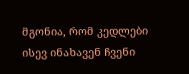მგონია, რომ კედლები ისევ ინახავენ ჩვენი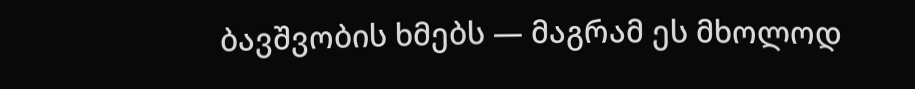ბავშვობის ხმებს — მაგრამ ეს მხოლოდ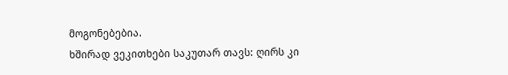მოგონებებია.
ხშირად ვეკითხები საკუთარ თავს: ღირს კი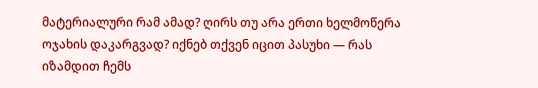მატერიალური რამ ამად? ღირს თუ არა ერთი ხელმოწერა ოჯახის დაკარგვად? იქნებ თქვენ იცით პასუხი — რას იზამდით ჩემს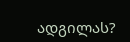ადგილას?